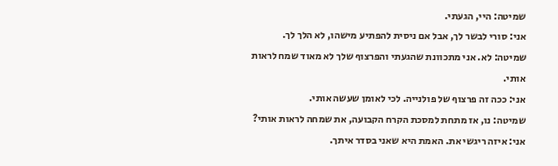שמיטה: היי, הגעתי.
אני: סורי לבשר לך, אבל אם ניסית להפתיע מישהו, לא הלך לך.
שמיטה: לא. אני מתכוונת שהגעתי והפרצוף שלך לא מאוד שמח לראות אותי.
אני: ככה זה פרצוף של פולנייה. לכי לאומן שעשה אותי.
שמיטה: נו, אז מתחת למסכת הקרח הקבועה, את שמחה לראות אותי?
אני: איזה ריגשי את. האמת היא שאני בסדר איתך.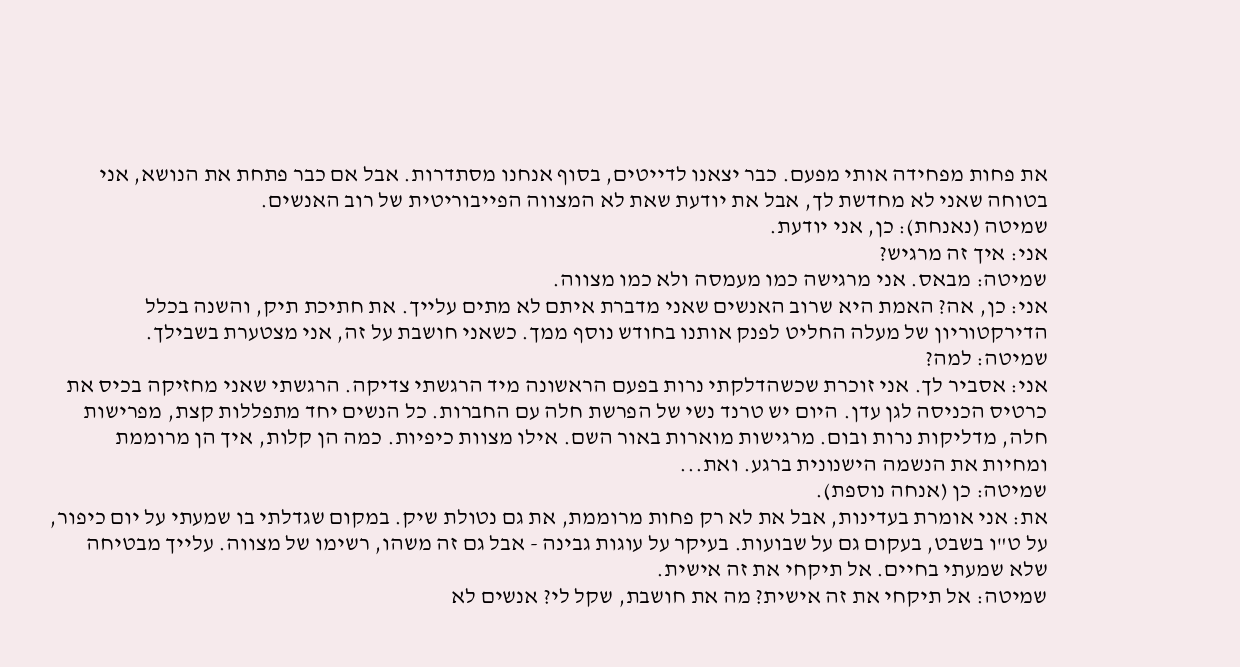את פחות מפחידה אותי מפעם. כבר יצאנו לדייטים, בסוף אנחנו מסתדרות. אבל אם כבר פתחת את הנושא, אני בטוחה שאני לא מחדשת לך, אבל את יודעת שאת לא המצווה הפייבוריטית של רוב האנשים.
שמיטה (נאנחת): כן, אני יודעת.
אני: איך זה מרגיש?
שמיטה: מבאס. אני מרגישה כמו מעמסה ולא כמו מצווה.
אני: כן, אה? האמת היא שרוב האנשים שאני מדברת איתם לא מתים עלייך. את חתיכת תיק, והשנה בכלל הדירקטוריון של מעלה החליט לפנק אותנו בחודש נוסף ממך. כשאני חושבת על זה, אני מצטערת בשבילך.
שמיטה: למה?
אני: אסביר לך. אני זוכרת שכשהדלקתי נרות בפעם הראשונה מיד הרגשתי צדיקה. הרגשתי שאני מחזיקה בכיס את כרטיס הכניסה לגן עדן. היום יש טרנד נשי של הפרשת חלה עם החברות. כל הנשים יחד מתפללות קצת, מפרישות חלה, מדליקות נרות ובום. מרגישות מוארות באור השם. אילו מצוות כיפיות. כמה הן קלות, איך הן מרוממת ומחיות את הנשמה הישנונית ברגע. ואת...
שמיטה: כן (אנחה נוספת).
את: אני אומרת בעדינות, אבל את לא רק פחות מרוממת, את גם נטולת שיק. במקום שגדלתי בו שמעתי על יום כיפור, על ט"ו בשבט, בעקום גם על שבועות. בעיקר על עוגות גבינה - אבל גם זה משהו, רשימו של מצווה. עלייך מבטיחה שלא שמעתי בחיים. אל תיקחי את זה אישית.
שמיטה: אל תיקחי את זה אישית? מה את חושבת, שקל לי? אנשים לא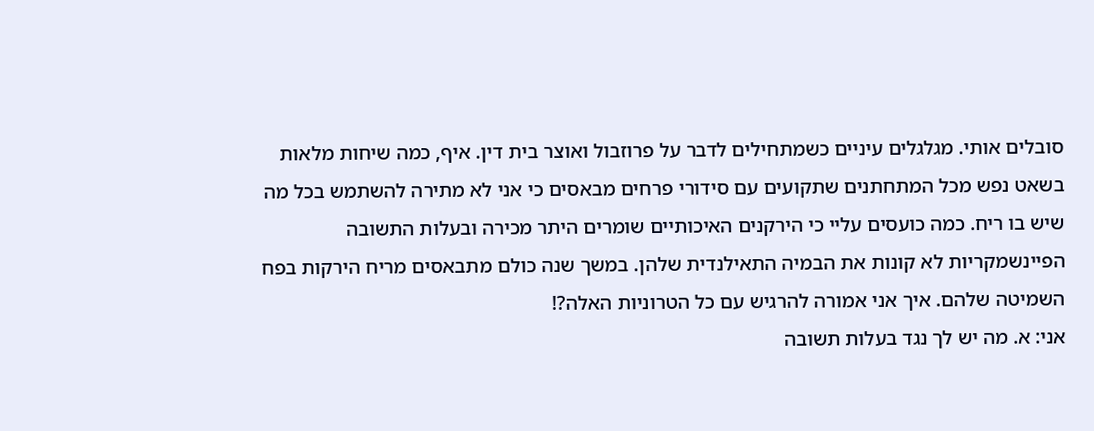סובלים אותי. מגלגלים עיניים כשמתחילים לדבר על פרוזבול ואוצר בית דין. איף, כמה שיחות מלאות בשאט נפש מכל המתחתנים שתקועים עם סידורי פרחים מבאסים כי אני לא מתירה להשתמש בכל מה שיש בו ריח. כמה כועסים עליי כי הירקנים האיכותיים שומרים היתר מכירה ובעלות התשובה הפיינשמקריות לא קונות את הבמיה התאילנדית שלהן. במשך שנה כולם מתבאסים מריח הירקות בפח השמיטה שלהם. איך אני אמורה להרגיש עם כל הטרוניות האלה?!
אני: א. מה יש לך נגד בעלות תשובה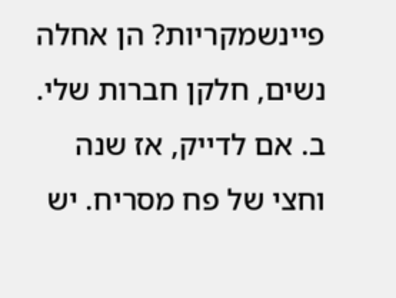פיינשמקריות? הן אחלה נשים, חלקן חברות שלי. ב. אם לדייק, אז שנה וחצי של פח מסריח. יש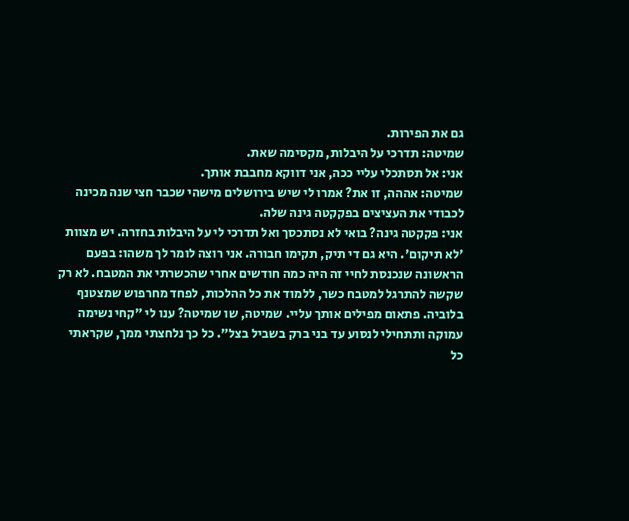גם את הפירות.
שמיטה: תדרכי על היבלות, מקסימה שאת.
אני: אל תסתכלי עליי ככה, אני דווקא מחבבת אותך.
שמיטה: אההה, זו את? אמרו לי שיש בירושלים מישהי שכבר חצי שנה מכינה לכבודי את העציצים בפקקטה גינה שלה.
אני: פקקטה גינה? בואי לא נסתכסך ואל תדרכי לי על היבלות בחזרה. יש מצוות 'לא תיקום'. היא גם די תיק, תקימו חבורה. אני רוצה לומר לך משהו: בפעם הראשונה שנכנסת לחיי זה היה כמה חודשים אחרי שהכשרתי את המטבח. לא רק שקשה להתרגל למטבח כשר, ללמוד את כל ההלכות, לפחד מחרפוש שמצטנף בלוביה. פתאום מפילים אותך עליי. שמיטה, שו שמיטה? ענו לי "קחי נשימה עמוקה ותתחילי לנסוע עד בני ברק בשביל בצל". כל כך נלחצתי ממך, שקראתי כל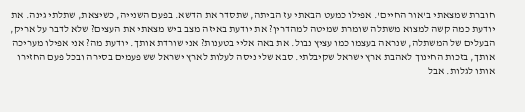חוברת שמצאתי ב'אור החיים'. אפילו כמעט הבאתי עז הביתה, שתסדר את הדשא. בפעם השנייה, כשיצאת, שתלתי גינה. את יודעת כמה קשה למצוא משתלה שומרת שמיטה למהדרין? את יודעת באיזה מצב ביש מצאתי את העצים? שלא לדבר על אריק, הבעלים של המשתלה, שנראה בעצמו כמו עציץ נבול. את באה אליי בטענות? אני שורדת אותך. יודעת מה? אני אפילו מעריכה אותך, בזכות החינוך לאהבת ארץ ישראל שקיבלתי. סבא שלי ניסה לעלות לארץ ישראל שש פעמים בסירה ובכל פעם החזירו אותו לגלות. אבל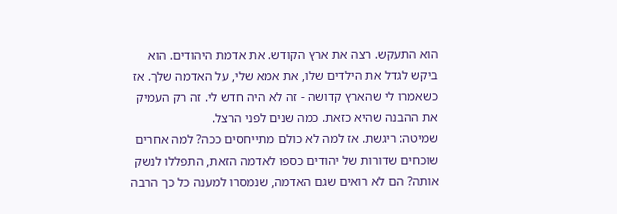הוא התעקש. רצה את ארץ הקודש. את אדמת היהודים. הוא ביקש לגדל את הילדים שלו, את אמא שלי, על האדמה שלך. אז כשאמרו לי שהארץ קדושה - זה לא היה חדש לי. זה רק העמיק את ההבנה שהיא כזאת. כמה שנים לפני הרצל.
שמיטה: ריגשת. אז למה לא כולם מתייחסים ככה? למה אחרים שוכחים שדורות של יהודים כספו לאדמה הזאת, התפללו לנשק אותה? הם לא רואים שגם האדמה, שנמסרו למענה כל כך הרבה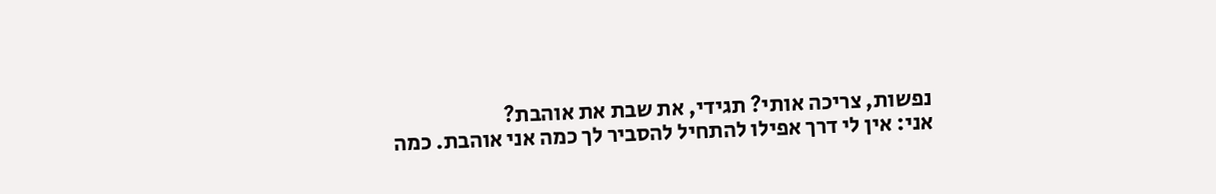נפשות, צריכה אותי? תגידי, את שבת את אוהבת?
אני: אין לי דרך אפילו להתחיל להסביר לך כמה אני אוהבת. כמה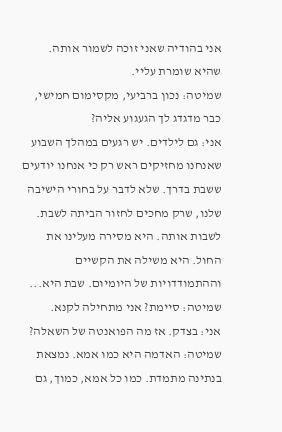אני בהודיה שאני זוכה לשמור אותה. שהיא שומרת עליי.
שמיטה: נכון ברביעי, מקסימום חמישי, כבר מדגדג לך הגעגוע אליה?
אני: גם לילדים. יש רגעים במהלך השבוע שאנחנו מחזיקים ראש רק כי אנחנו יודעים ששבת בדרך. שלא לדבר על בחורי הישיבה שלנו, שרק מחכים לחזור הביתה לשבת. לשבות אותה. היא מסירה מעלינו את החול. היא משילה את הקשיים וההתמודדויות של היומיום. שבת היא...
שמיטה: סיימת? אני מתחילה לקנא.
אני: בצדק. אז מה הפואנטה של השאלה?
שמיטה: האדמה היא כמו אמא. נמצאת בנתינה מתמדת. כמו כל אמא, כמוך, גם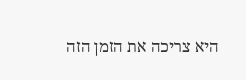היא צריכה את הזמן הזה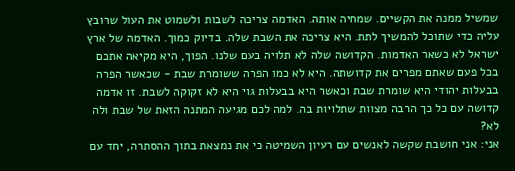שמשיל ממנה את הקשיים. שמחיה אותה. האדמה צריכה לשבות ולשמוט את העול שרובץ עליה כדי שתוכל להמשיך לתת. היא צריכה את השבת שלה. בדיוק כמוך. האדמה של ארץ ישראל לא כשאר האדמות. הקדושה שלה לא תלויה בעם שלנו. הפוך, היא מקיאה אתכם בכל פעם שאתם מפרים את קדושתה. היא לא כמו הפרה ששומרת שבת - שכאשר הפרה בבעלות יהודי היא שומרת שבת וכאשר היא בבעלות גוי היא לא זקוקה לשבת. זו אדמה קדושה עם כל כך הרבה מצוות שתלויות בה. למה לכם מגיעה המתנה הזאת של שבת ולה לא?
אני: אני חושבת שקשה לאנשים עם רעיון השמיטה כי את נמצאת בתוך ההסתרה, יחד עם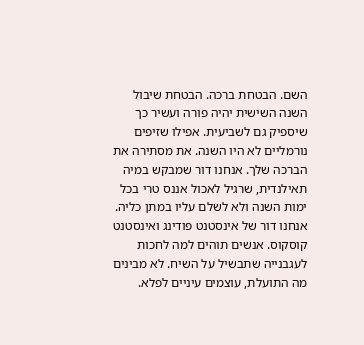השם. הבטחת ברכה. הבטחת שיבול השנה השישית יהיה פורה ועשיר כך שיספיק גם לשביעית. אפילו שזיפים נורמליים לא היו השנה. את מסתירה את הברכה שלך. אנחנו דור שמבקש במיה תאילנדית, שרגיל לאכול אננס טרי בכל ימות השנה ולא לשלם עליו במתן כליה. אנחנו דור של אינסטנט פודינג ואינסטנט קוסקוס. אנשים תוהים למה לחכות לעגבנייה שתבשיל על השיח. לא מבינים מה התועלת, עוצמים עיניים לפלא.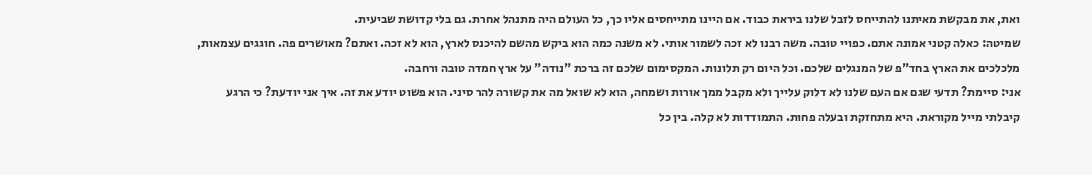ואת, את מבקשת מאיתנו להתייחס לזבל שלנו ביראת כבוד. אם היינו מתייחסים אליו כך, כל העולם היה מתנהל אחרת. גם בלי קדושת שביעית.
שמיטה: כאלה קטני אמונה אתם. כפויי טובה. משה רבנו לא זכה לשמור אותי. לא משנה כמה הוא ביקש מהשם להיכנס לארץ, הוא לא זכה. ואתם? מאושרים פה. חוגגים עצמאות, מלכלכים את הארץ בחד"פ של המנגלים שלכם. וכל היום רק תלונות. המקסימום שלכם זה ברכת "נודה" על ארץ חמדה טובה ורחבה.
אני: סיימת? תדעי שגם אם העם שלנו לא דלוק עלייך ולא מקבל ממך אורות ושמחה, הוא לא שואל מה את קשורה להר סיני. הוא פשוט יודע את זה. איך אני יודעת? כי הרגע קיבלתי מייל מקוראת. היא מתחזקת ובעלה פחות. התמודדות לא קלה. בין כל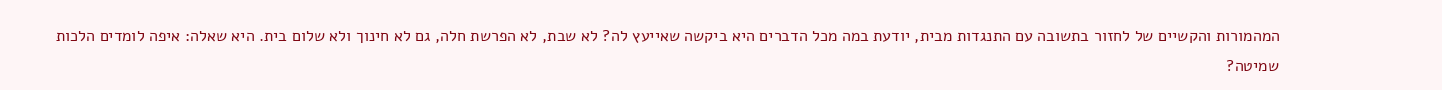המהמורות והקשיים של לחזור בתשובה עם התנגדות מבית, יודעת במה מכל הדברים היא ביקשה שאייעץ לה? לא שבת, לא הפרשת חלה, גם לא חינוך ולא שלום בית. היא שאלה: איפה לומדים הלכות שמיטה?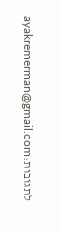לתגובות:ayakremerman@gmail.com